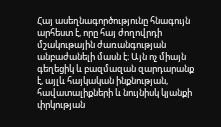Հայ ասեղնագործությունը հնագույն արհեստ է, որը հայ ժողովրդի մշակութային ժառանգության անբաժանելի մասն է։ Այն ոչ միայն գեղեցիկ և բազմազան զարդարանք է, այլև հայկական ինքնության, հավատալիքների և նույնիսկ կյանքի փրկության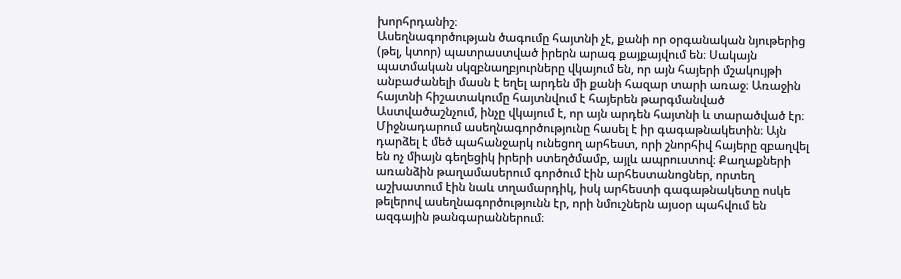խորհրդանիշ։
Ասեղնագործության ծագումը հայտնի չէ, քանի որ օրգանական նյութերից (թել, կտոր) պատրաստված իրերն արագ քայքայվում են։ Սակայն պատմական սկզբնաղբյուրները վկայում են, որ այն հայերի մշակույթի անբաժանելի մասն է եղել արդեն մի քանի հազար տարի առաջ։ Առաջին հայտնի հիշատակումը հայտնվում է հայերեն թարգմանված Աստվածաշնչում, ինչը վկայում է, որ այն արդեն հայտնի և տարածված էր։
Միջնադարում ասեղնագործությունը հասել է իր գագաթնակետին։ Այն դարձել է մեծ պահանջարկ ունեցող արհեստ, որի շնորհիվ հայերը զբաղվել են ոչ միայն գեղեցիկ իրերի ստեղծմամբ, այլև ապրուստով։ Քաղաքների առանձին թաղամասերում գործում էին արհեստանոցներ, որտեղ աշխատում էին նաև տղամարդիկ, իսկ արհեստի գագաթնակետը ոսկե թելերով ասեղնագործությունն էր, որի նմուշներն այսօր պահվում են ազգային թանգարաններում։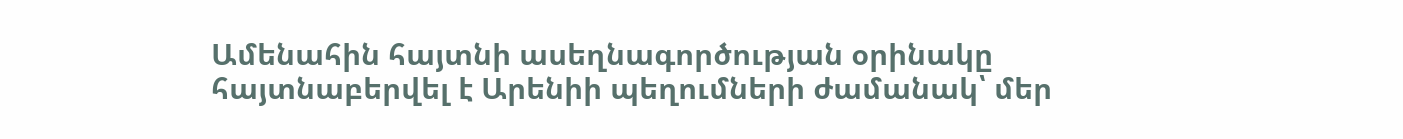Ամենահին հայտնի ասեղնագործության օրինակը հայտնաբերվել է Արենիի պեղումների ժամանակ՝ մեր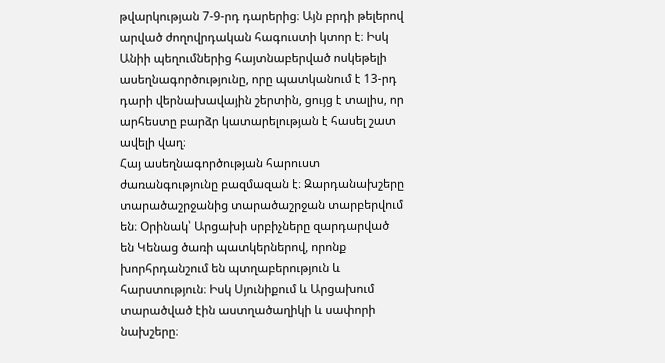թվարկության 7-9-րդ դարերից։ Այն բրդի թելերով արված ժողովրդական հագուստի կտոր է։ Իսկ Անիի պեղումներից հայտնաբերված ոսկեթելի ասեղնագործությունը, որը պատկանում է 13-րդ դարի վերնախավային շերտին, ցույց է տալիս, որ արհեստը բարձր կատարելության է հասել շատ ավելի վաղ։
Հայ ասեղնագործության հարուստ ժառանգությունը բազմազան է։ Զարդանախշերը տարածաշրջանից տարածաշրջան տարբերվում են։ Օրինակ՝ Արցախի սրբիչները զարդարված են Կենաց ծառի պատկերներով, որոնք խորհրդանշում են պտղաբերություն և հարստություն։ Իսկ Սյունիքում և Արցախում տարածված էին աստղածաղիկի և սափորի նախշերը։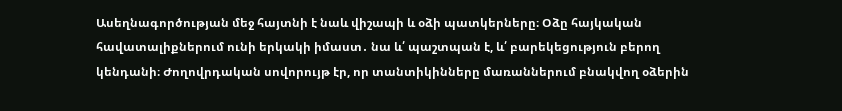Ասեղնագործության մեջ հայտնի է նաև վիշապի և օձի պատկերները։ Օձը հայկական հավատալիքներում ունի երկակի իմաստ․ նա և՛ պաշտպան է, և՛ բարեկեցություն բերող կենդանի։ Ժողովրդական սովորույթ էր, որ տանտիկինները մառաններում բնակվող օձերին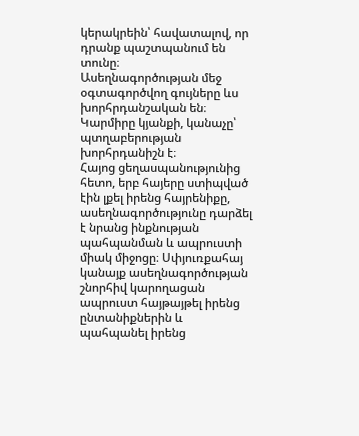կերակրեին՝ հավատալով, որ դրանք պաշտպանում են տունը։
Ասեղնագործության մեջ օգտագործվող գույները ևս խորհրդանշական են։ Կարմիրը կյանքի, կանաչը՝ պտղաբերության խորհրդանիշն է։
Հայոց ցեղասպանությունից հետո, երբ հայերը ստիպված էին լքել իրենց հայրենիքը, ասեղնագործությունը դարձել է նրանց ինքնության պահպանման և ապրուստի միակ միջոցը։ Սփյուռքահայ կանայք ասեղնագործության շնորհիվ կարողացան ապրուստ հայթայթել իրենց ընտանիքներին և պահպանել իրենց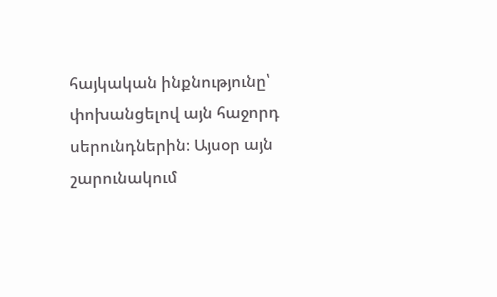հայկական ինքնությունը՝ փոխանցելով այն հաջորդ սերունդներին։ Այսօր այն շարունակում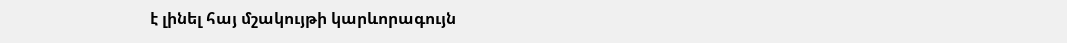է լինել հայ մշակույթի կարևորագույն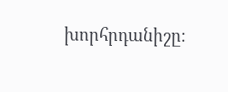խորհրդանիշը։